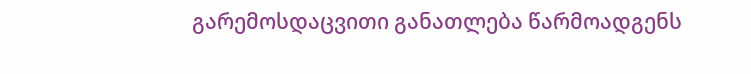გარემოსდაცვითი განათლება წარმოადგენს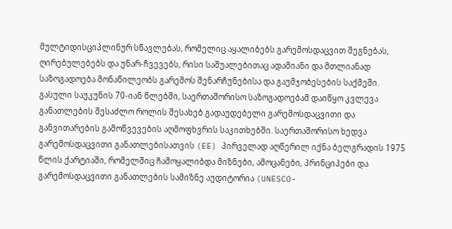მულტიდისციპლინურ სწავლებას, რომელიც აყალიბებს გარემოსდაცვით შეგნებას, ღირებულებებს და უნარ-ჩვევებს, რისი საშუალებითაც ადამიანი და მთლიანად საზოგადოება მონაწილეობს გარემოს შენარჩუნებისა და გაუმჯობესების საქმეში.
გასული საუკუნის 70-იან წლებში, საერთაშორისო საზოგადოებამ დაიწყო კვლევა განათლების შესაძლო როლის შესახებ გადაუდებელი გარემოსდაცვითი და განვითარების გამოწვევების აღმოფხვრის საკითხებში. საერთაშორისო ხედვა გარემოსდაცვითი განათლებისათვის (EE) პირველად აღწერილ იქნა ბელგრადის 1975 წლის ქარტიაში, რომელშიც ჩამოყალიბდა მიზნები, ამოცანები, პრინციპები და გარემოსდაცვითი განათლების სამიზნე აუდიტორია (UNESCO-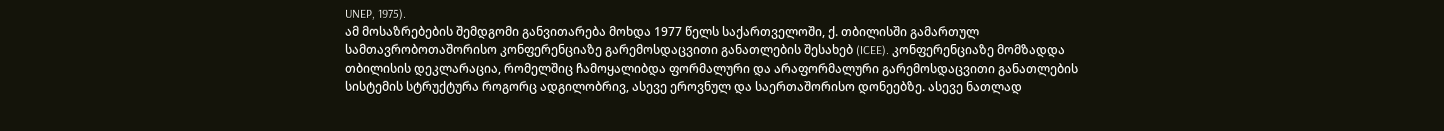UNEP, 1975).
ამ მოსაზრებების შემდგომი განვითარება მოხდა 1977 წელს საქართველოში, ქ. თბილისში გამართულ სამთავრობოთაშორისო კონფერენციაზე გარემოსდაცვითი განათლების შესახებ (ICEE). კონფერენციაზე მომზადდა თბილისის დეკლარაცია, რომელშიც ჩამოყალიბდა ფორმალური და არაფორმალური გარემოსდაცვითი განათლების სისტემის სტრუქტურა როგორც ადგილობრივ, ასევე ეროვნულ და საერთაშორისო დონეებზე. ასევე ნათლად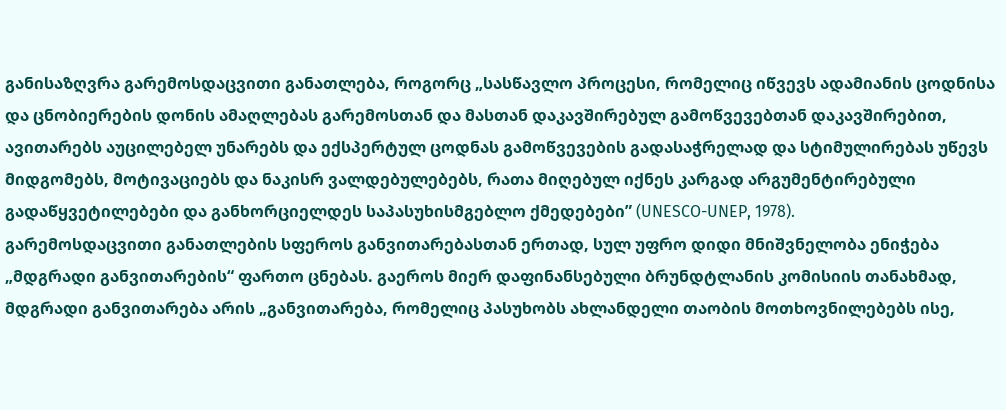განისაზღვრა გარემოსდაცვითი განათლება, როგორც „სასწავლო პროცესი, რომელიც იწვევს ადამიანის ცოდნისა და ცნობიერების დონის ამაღლებას გარემოსთან და მასთან დაკავშირებულ გამოწვევებთან დაკავშირებით, ავითარებს აუცილებელ უნარებს და ექსპერტულ ცოდნას გამოწვევების გადასაჭრელად და სტიმულირებას უწევს მიდგომებს, მოტივაციებს და ნაკისრ ვალდებულებებს, რათა მიღებულ იქნეს კარგად არგუმენტირებული გადაწყვეტილებები და განხორციელდეს საპასუხისმგებლო ქმედებები” (UNESCO-UNEP, 1978).
გარემოსდაცვითი განათლების სფეროს განვითარებასთან ერთად, სულ უფრო დიდი მნიშვნელობა ენიჭება „მდგრადი განვითარების“ ფართო ცნებას. გაეროს მიერ დაფინანსებული ბრუნდტლანის კომისიის თანახმად, მდგრადი განვითარება არის „განვითარება, რომელიც პასუხობს ახლანდელი თაობის მოთხოვნილებებს ისე,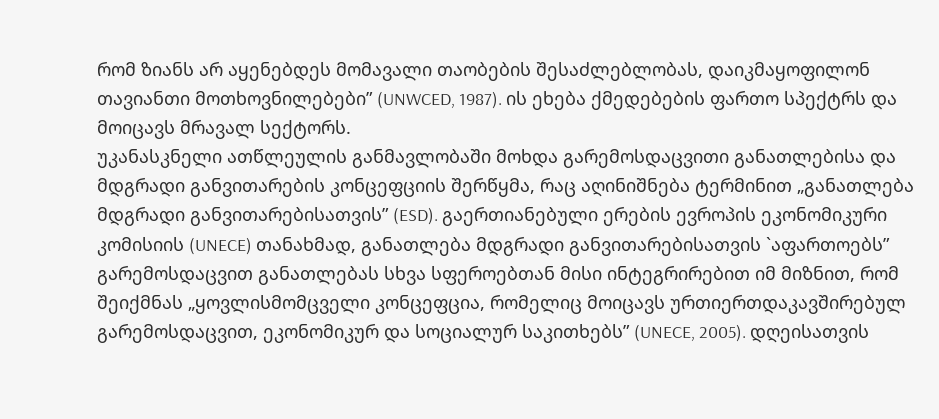რომ ზიანს არ აყენებდეს მომავალი თაობების შესაძლებლობას, დაიკმაყოფილონ თავიანთი მოთხოვნილებები” (UNWCED, 1987). ის ეხება ქმედებების ფართო სპექტრს და მოიცავს მრავალ სექტორს.
უკანასკნელი ათწლეულის განმავლობაში მოხდა გარემოსდაცვითი განათლებისა და მდგრადი განვითარების კონცეფციის შერწყმა, რაც აღინიშნება ტერმინით „განათლება მდგრადი განვითარებისათვის” (ESD). გაერთიანებული ერების ევროპის ეკონომიკური კომისიის (UNECE) თანახმად, განათლება მდგრადი განვითარებისათვის `აფართოებს” გარემოსდაცვით განათლებას სხვა სფეროებთან მისი ინტეგრირებით იმ მიზნით, რომ შეიქმნას „ყოვლისმომცველი კონცეფცია, რომელიც მოიცავს ურთიერთდაკავშირებულ გარემოსდაცვით, ეკონომიკურ და სოციალურ საკითხებს” (UNECE, 2005). დღეისათვის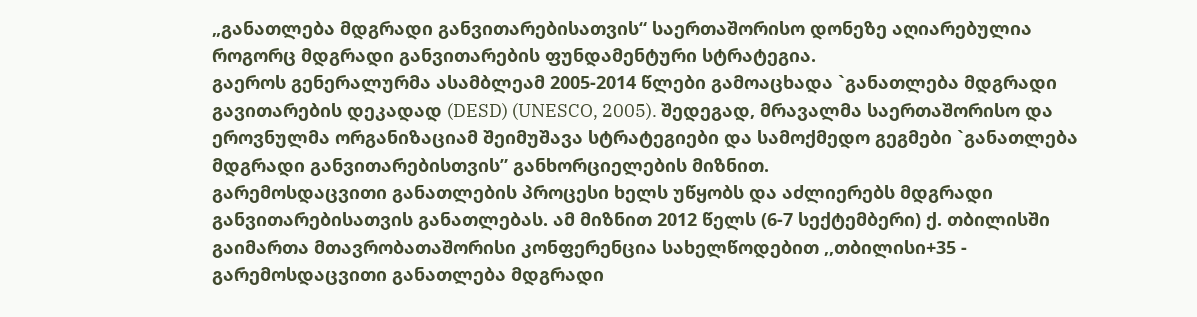„განათლება მდგრადი განვითარებისათვის“ საერთაშორისო დონეზე აღიარებულია როგორც მდგრადი განვითარების ფუნდამენტური სტრატეგია.
გაეროს გენერალურმა ასამბლეამ 2005-2014 წლები გამოაცხადა `განათლება მდგრადი გავითარების დეკადად (DESD) (UNESCO, 2005). შედეგად, მრავალმა საერთაშორისო და ეროვნულმა ორგანიზაციამ შეიმუშავა სტრატეგიები და სამოქმედო გეგმები `განათლება მდგრადი განვითარებისთვის” განხორციელების მიზნით.
გარემოსდაცვითი განათლების პროცესი ხელს უწყობს და აძლიერებს მდგრადი განვითარებისათვის განათლებას. ამ მიზნით 2012 წელს (6-7 სექტემბერი) ქ. თბილისში გაიმართა მთავრობათაშორისი კონფერენცია სახელწოდებით ,,თბილისი+35 - გარემოსდაცვითი განათლება მდგრადი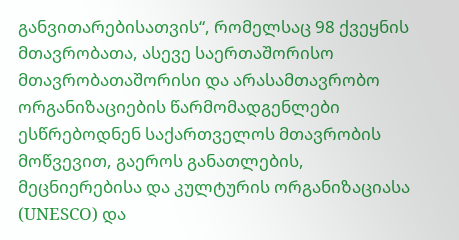განვითარებისათვის“, რომელსაც 98 ქვეყნის მთავრობათა, ასევე საერთაშორისო მთავრობათაშორისი და არასამთავრობო ორგანიზაციების წარმომადგენლები ესწრებოდნენ საქართველოს მთავრობის მოწვევით, გაეროს განათლების, მეცნიერებისა და კულტურის ორგანიზაციასა (UNESCO) და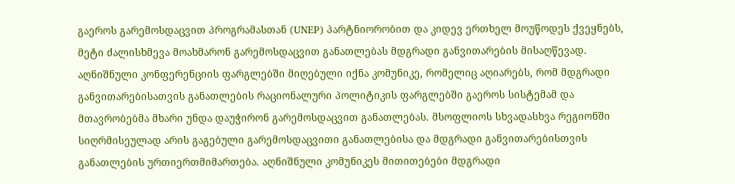გაეროს გარემოსდაცვით პროგრამასთან (UNEP) პარტნიორობით და კიდევ ერთხელ მოუწოდეს ქვეყნებს, მეტი ძალისხმევა მოახმარონ გარემოსდაცვით განათლებას მდგრადი განვითარების მისაღწევად. აღნიშნული კონფერენციის ფარგლებში მიღებული იქნა კომუნიკე, რომელიც აღიარებს, რომ მდგრადი განვითარებისათვის განათლების რაციონალური პოლიტიკის ფარგლებში გაეროს სისტემამ და მთავრობებმა მხარი უნდა დაუჭირონ გარემოსდაცვით განათლებას. მსოფლიოს სხვადასხვა რეგიონში სიღრმისეულად არის გაგებული გარემოსდაცვითი განათლებისა და მდგრადი განვითარებისთვის განათლების ურთიერთმიმართება. აღნიშნული კომუნიკეს მითითებები მდგრადი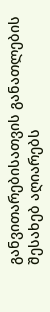განვითარებისათვის განათლების შესახებ აღიარებს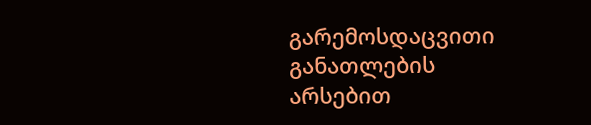გარემოსდაცვითი განათლების არსებით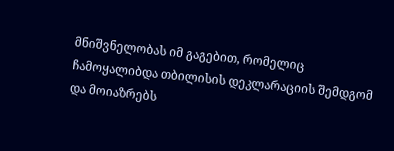მნიშვნელობას იმ გაგებით, რომელიც ჩამოყალიბდა თბილისის დეკლარაციის შემდგომ და მოიაზრებს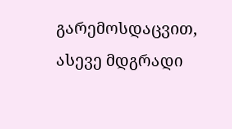გარემოსდაცვით, ასევე მდგრადი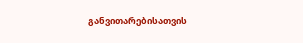განვითარებისათვის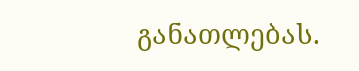განათლებას.